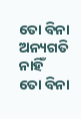ତୋ ବିନା ଅନ୍ୟଗତି ନାହିଁ
ତୋ ବିନା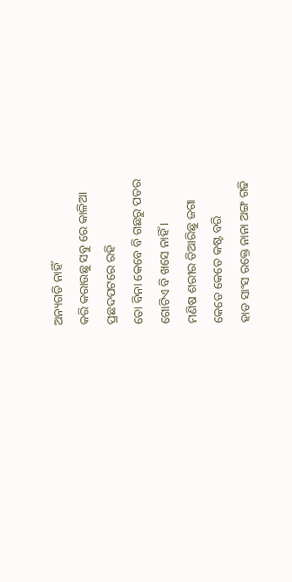ଅନ୍ୟଗତି ନାହିଁ
କରି କରାଉଛୁ ସବୁ ରେ କାଳିଆ
ପ୍ରଛଦପଟରେ ରହି
ତୋ ବିନା କେବେ ବି ଗଛରୁ ପତର
ଗୋଟିଏ ବି ଖସେ ନାହିଁ I
ମଣିଷ ଶରୀର ତିଆରିଛୁ ଜଗା
କେତେ କେତେ କଷ୍ଟ ବରି
ହାଡ ସାଂସ ରକ୍ତେ ନାନା ଅଙ୍ଗ ଗଢି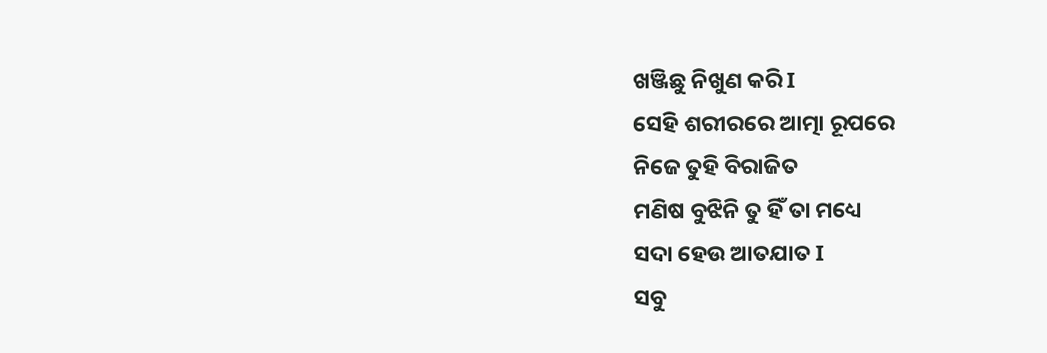ଖଞ୍ଜିଛୁ ନିଖୁଣ କରି I
ସେହି ଶରୀରରେ ଆତ୍ମା ରୂପରେ
ନିଜେ ତୁହି ବିରାଜିତ
ମଣିଷ ବୁଝିନି ତୁ ହିଁ ତା ମଧ୍ୟେ
ସଦା ହେଉ ଆତଯାତ I
ସବୁ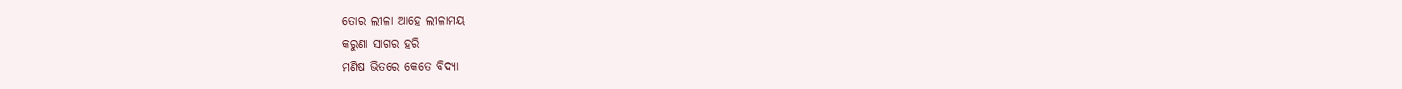ତୋର ଲୀଳା ଆହେ ଲୀଳାମୟ
କରୁଣା ସାଗର ହରି
ମଣିଷ ଭିତରେ କେତେ ବିଦ୍ୟା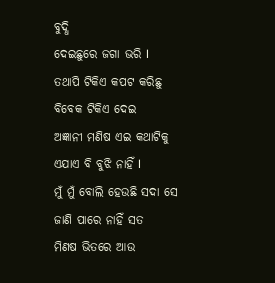ବୁଦ୍ଧି
ଦେଇଛୁରେ ଜଗା ଭରି I
ତଥାପି ଟିକିଏ କପଟ କରିଛୁ
ବିବେକ ଟିକିଏ ଦେଇ
ଅଜ୍ଞାନୀ ମଣିଷ ଏଇ କଥାଟିକୁ
ଏଯାଏ ବି ବୁଝି ନାହିଁ I
ମୁଁ ମୁଁ ବୋଲି ହେଉଛି ସଦା ସେ
ଜାଣି ପାରେ ନାହିଁ ସତ
ମିଣଷ ଭିତରେ ଆଉ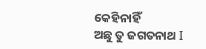କେହିନାହିଁ
ଅଛୁ ତୁ ଜଗତନାଥ I